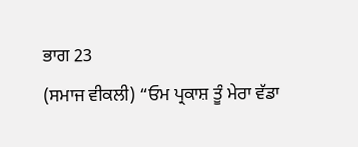ਭਾਗ 23
(ਸਮਾਜ ਵੀਕਲੀ) “ਓਮ ਪ੍ਰਕਾਸ਼ ਤੂੰ ਮੇਰਾ ਵੱਡਾ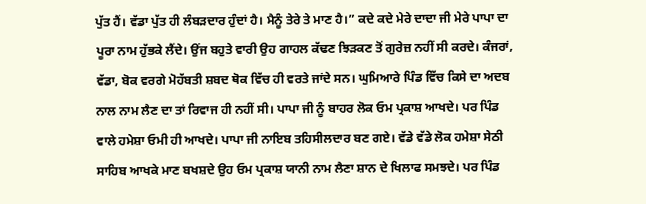ਪੁੱਤ ਹੈਂ। ਵੱਡਾ ਪੁੱਤ ਹੀ ਲੰਬੜਦਾਰ ਹੁੰਦਾਂ ਹੈ। ਮੈਨੂੰ ਤੇਰੇ ਤੇ ਮਾਣ ਹੈ।” ਕਦੇ ਕਦੇ ਮੇਰੇ ਦਾਦਾ ਜੀ ਮੇਰੇ ਪਾਪਾ ਦਾ ਪੂਰਾ ਨਾਮ ਹੁੱਭਕੇ ਲੈਂਦੇ। ਉਂਜ ਬਹੁਤੇ ਵਾਰੀ ਉਹ ਗਾਹਲ ਕੱਢਣ ਝਿੜਕਣ ਤੋਂ ਗੁਰੇਜ਼ ਨਹੀਂ ਸੀ ਕਰਦੇ। ਕੰਜਰਾਂ, ਵੱਡਾ, ਬੋਕ ਵਰਗੇ ਮੋਹੱਬਤੀ ਸ਼ਬਦ ਥੋਕ ਵਿੱਚ ਹੀ ਵਰਤੇ ਜਾਂਦੇ ਸਨ। ਘੁਮਿਆਰੇ ਪਿੰਡ ਵਿੱਚ ਕਿਸੇ ਦਾ ਅਦਬ ਨਾਲ ਨਾਮ ਲੈਣ ਦਾ ਤਾਂ ਰਿਵਾਜ ਹੀ ਨਹੀਂ ਸੀ। ਪਾਪਾ ਜੀ ਨੂੰ ਬਾਹਰ ਲੋਕ ਓਮ ਪ੍ਰਕਾਸ਼ ਆਖਦੇ। ਪਰ ਪਿੰਡ ਵਾਲੇ ਹਮੇਸ਼ਾ ਓਮੀ ਹੀ ਆਖਦੇ। ਪਾਪਾ ਜੀ ਨਾਇਬ ਤਹਿਸੀਲਦਾਰ ਬਣ ਗਏ। ਵੱਡੇ ਵੱਡੇ ਲੋਕ ਹਮੇਸ਼ਾ ਸੇਠੀ ਸਾਹਿਬ ਆਖਕੇ ਮਾਣ ਬਖਸ਼ਦੇ ਉਹ ਓਮ ਪ੍ਰਕਾਸ਼ ਯਾਨੀ ਨਾਮ ਲੈਣਾ ਸ਼ਾਨ ਦੇ ਖਿਲਾਫ ਸਮਝਦੇ। ਪਰ ਪਿੰਡ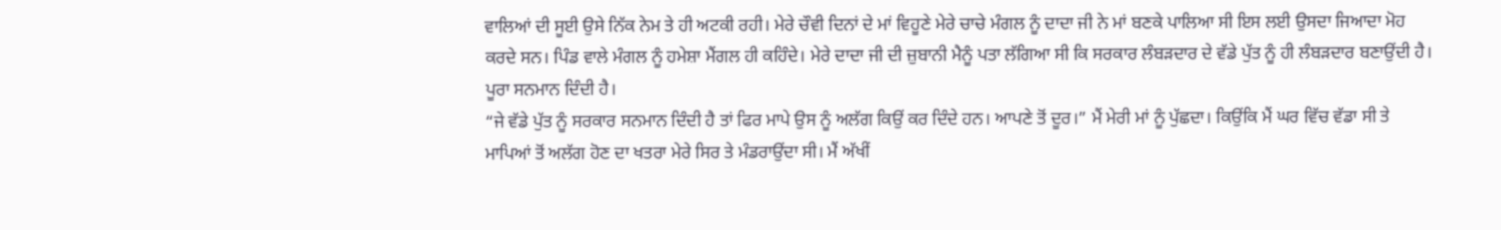ਵਾਲਿਆਂ ਦੀ ਸੂਈ ਉਸੇ ਨਿੱਕ ਨੇਮ ਤੇ ਹੀ ਅਟਕੀ ਰਹੀ। ਮੇਰੇ ਚੌਵੀ ਦਿਨਾਂ ਦੇ ਮਾਂ ਵਿਹੂਣੇ ਮੇਰੇ ਚਾਚੇ ਮੰਗਲ ਨੂੰ ਦਾਦਾ ਜੀ ਨੇ ਮਾਂ ਬਣਕੇ ਪਾਲਿਆ ਸੀ ਇਸ ਲਈ ਉਸਦਾ ਜਿਆਦਾ ਮੋਹ ਕਰਦੇ ਸਨ। ਪਿੰਡ ਵਾਲੇ ਮੰਗਲ ਨੂੰ ਹਮੇਸ਼ਾ ਮੈਂਗਲ ਹੀ ਕਹਿੰਦੇ। ਮੇਰੇ ਦਾਦਾ ਜੀ ਦੀ ਜ਼ੁਬਾਨੀ ਮੈਨੂੰ ਪਤਾ ਲੱਗਿਆ ਸੀ ਕਿ ਸਰਕਾਰ ਲੰਬੜਦਾਰ ਦੇ ਵੱਡੇ ਪੁੱਤ ਨੂੰ ਹੀ ਲੰਬੜਦਾਰ ਬਣਾਉਂਦੀ ਹੈ। ਪੂਰਾ ਸਨਮਾਨ ਦਿੰਦੀ ਹੈ।
“ਜੇ ਵੱਡੇ ਪੁੱਤ ਨੂੰ ਸਰਕਾਰ ਸਨਮਾਨ ਦਿੰਦੀ ਹੈ ਤਾਂ ਫਿਰ ਮਾਪੇ ਉਸ ਨੂੰ ਅਲੱਗ ਕਿਉਂ ਕਰ ਦਿੰਦੇ ਹਨ। ਆਪਣੇ ਤੋਂ ਦੂਰ।” ਮੈਂ ਮੇਰੀ ਮਾਂ ਨੂੰ ਪੁੱਛਦਾ। ਕਿਉਂਕਿ ਮੈਂ ਘਰ ਵਿੱਚ ਵੱਡਾ ਸੀ ਤੇ ਮਾਪਿਆਂ ਤੋਂ ਅਲੱਗ ਹੋਣ ਦਾ ਖਤਰਾ ਮੇਰੇ ਸਿਰ ਤੇ ਮੰਡਰਾਉਂਦਾ ਸੀ। ਮੈਂ ਅੱਖੀਂ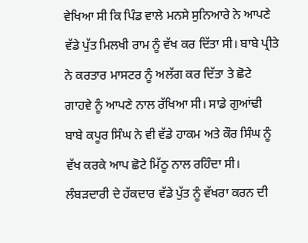ਵੇਖਿਆ ਸੀ ਕਿ ਪਿੰਡ ਵਾਲੇ ਮਨਸੇ ਸੁਨਿਆਰੇ ਨੇ ਆਪਣੇ ਵੱਡੇ ਪੁੱਤ ਮਿਲਖੀ ਰਾਮ ਨੂੰ ਵੱਖ ਕਰ ਦਿੱਤਾ ਸੀ। ਬਾਬੇ ਪ੍ਰੀਤੇ ਨੇ ਕਰਤਾਰ ਮਾਸਟਰ ਨੂੰ ਅਲੱਗ ਕਰ ਦਿੱਤਾ ਤੇ ਛੋਟੇ ਗਾਹਵੇ ਨੂੰ ਆਪਣੇ ਨਾਲ ਰੱਖਿਆ ਸੀ। ਸਾਡੇ ਗੁਆਂਢੀ ਬਾਬੇ ਕਪੂਰ ਸਿੰਘ ਨੇ ਵੀ ਵੱਡੇ ਹਾਕਮ ਅਤੇ ਕੌਰ ਸਿੰਘ ਨੂੰ ਵੱਖ ਕਰਕੇ ਆਪ ਛੋਟੇ ਮਿੱਠੂ ਨਾਲ ਰਹਿੰਦਾ ਸੀ। ਲੰਬੜਦਾਰੀ ਦੇ ਹੱਕਦਾਰ ਵੱਡੇ ਪੁੱਤ ਨੂੰ ਵੱਖਰਾ ਕਰਨ ਦੀ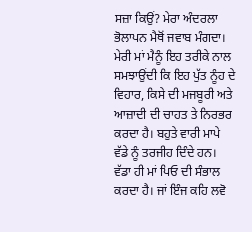ਸਜ਼ਾ ਕਿਉਂ? ਮੇਰਾ ਅੰਦਰਲਾ ਭੋਲਾਪਨ ਮੈਥੋਂ ਜਵਾਬ ਮੰਗਦਾ। ਮੇਰੀ ਮਾਂ ਮੈਨੂੰ ਇਹ ਤਰੀਕੇ ਨਾਲ ਸਮਝਾਉਂਦੀ ਕਿ ਇਹ ਪੁੱਤ ਨੂੰਹ ਦੇ ਵਿਹਾਰ, ਕਿਸੇ ਦੀ ਮਜਬੂਰੀ ਅਤੇ ਆਜ਼ਾਦੀ ਦੀ ਚਾਹਤ ਤੇ ਨਿਰਭਰ ਕਰਦਾ ਹੈ। ਬਹੁਤੇ ਵਾਰੀ ਮਾਪੇ ਵੱਡੇ ਨੂੰ ਤਰਜੀਹ ਦਿੰਦੇ ਹਨ। ਵੱਡਾ ਹੀ ਮਾਂ ਪਿਓ ਦੀ ਸੰਭਾਲ ਕਰਦਾ ਹੈ। ਜਾਂ ਇੰਜ ਕਹਿ ਲਵੋ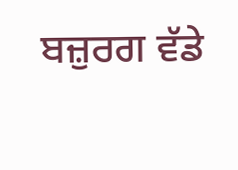ਬਜ਼ੁਰਗ ਵੱਡੇ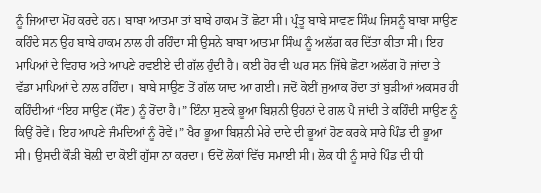ਨੂੰ ਜਿਆਦਾ ਮੋਂਹ ਕਰਦੇ ਹਨ। ਬਾਬਾ ਆਤਮਾ ਤਾਂ ਬਾਬੇ ਹਾਕਮ ਤੋਂ ਛੋਟਾ ਸੀ। ਪ੍ਰੰਤੂ ਬਾਬੇ ਸਾਵਣ ਸਿੰਘ ਜਿਸਨੂੰ ਬਾਬਾ ਸਾਉਣ ਕਹਿੰਦੇ ਸਨ ਉਹ ਬਾਬੇ ਹਾਕਮ ਨਾਲ ਹੀ ਰਹਿੰਦਾ ਸੀ ਉਸਨੇ ਬਾਬਾ ਆਤਮਾ ਸਿੰਘ ਨੂੰ ਅਲੱਗ ਕਰ ਦਿੱਤਾ ਕੀਤਾ ਸੀ। ਇਹ ਮਾਪਿਆਂ ਦੇ ਵਿਹਾਰ ਅਤੇ ਆਪਣੇ ਰਵਈਏ ਦੀ ਗੱਲ ਹੁੰਦੀ ਹੈ। ਕਈ ਹੋਰ ਵੀ ਘਰ ਸਨ ਜਿੱਥੇ ਛੋਟਾ ਅਲੱਗ ਹੋ ਜਾਂਦਾ ਤੇ ਵੱਡਾ ਮਾਪਿਆਂ ਦੇ ਨਾਲ ਰਹਿੰਦਾ। ਬਾਬੇ ਸਾਉਣ ਤੋਂ ਗੱਲ ਯਾਦ ਆ ਗਈ। ਜਦੋਂ ਕੋਈਂ ਜੁਆਕ ਰੋਂਦਾ ਤਾਂ ਬੁੜੀਆਂ ਅਕਸਰ ਹੀ ਕਹਿੰਦੀਆਂ “ਇਹ ਸਾਉਣ (ਸੌਣ) ਨੂੰ ਰੋਂਦਾ ਹੈ।” ਇੰਨਾ ਸੁਣਕੇ ਭੂਆ ਬਿਸ਼ਨੀ ਉਹਨਾਂ ਦੇ ਗਲ ਪੈ ਜਾਂਦੀ ਤੇ ਕਹਿੰਦੀ ਸਾਉਣ ਨੂੰ ਕਿਉਂ ਰੋਵੇਂ। ਇਹ ਆਪਣੇ ਜੰਮਦਿਆਂ ਨੂੰ ਰੋਵੇਂ।” ਖੈਰ ਭੂਆ ਬਿਸ਼ਨੀ ਮੇਰੇ ਦਾਦੇ ਦੀ ਭੂਆਂ ਹੋਣ ਕਰਕੇ ਸਾਰੇ ਪਿੰਡ ਦੀ ਭੂਆ ਸੀ। ਉਸਦੀ ਕੌੜੀ ਬੋਲ਼ੀ ਦਾ ਕੋਈਂ ਗੁੱਸਾ ਨਾ ਕਰਦਾ। ਓਦੋਂ ਲੋਕਾਂ ਵਿੱਚ ਸਮਾਈ ਸੀ। ਲੋਕ ਧੀ ਨੂੰ ਸਾਰੇ ਪਿੰਡ ਦੀ ਧੀ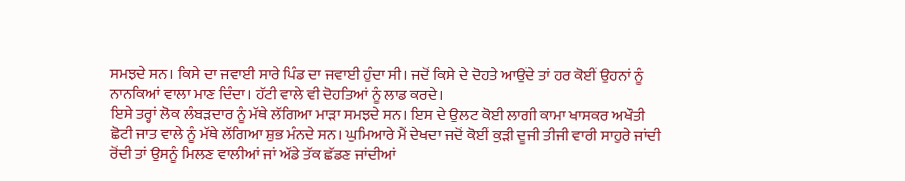ਸਮਝਦੇ ਸਨ। ਕਿਸੇ ਦਾ ਜਵਾਈ ਸਾਰੇ ਪਿੰਡ ਦਾ ਜਵਾਈ ਹੁੰਦਾ ਸੀ। ਜਦੋਂ ਕਿਸੇ ਦੇ ਦੋਹਤੇ ਆਉਂਦੇ ਤਾਂ ਹਰ ਕੋਈਂ ਉਹਨਾਂ ਨੂੰ ਨਾਨਕਿਆਂ ਵਾਲਾ ਮਾਣ ਦਿੰਦਾ। ਹੱਟੀ ਵਾਲੇ ਵੀ ਦੋਹਤਿਆਂ ਨੂੰ ਲਾਡ ਕਰਦੇ।
ਇਸੇ ਤਰ੍ਹਾਂ ਲੋਕ ਲੰਬੜਦਾਰ ਨੂੰ ਮੱਥੇ ਲੱਗਿਆ ਮਾੜਾ ਸਮਝਦੇ ਸਨ। ਇਸ ਦੇ ਉਲਟ ਕੋਈ ਲਾਗੀ ਕਾਮਾ ਖਾਸਕਰ ਅਖੌਤੀ ਛੋਟੀ ਜਾਤ ਵਾਲੇ ਨੂੰ ਮੱਥੇ ਲੱਗਿਆ ਸ਼ੁਭ ਮੰਨਦੇ ਸਨ। ਘੁਮਿਆਰੇ ਮੈਂ ਦੇਖਦਾ ਜਦੋਂ ਕੋਈਂ ਕੁੜੀ ਦੂਜੀ ਤੀਜੀ ਵਾਰੀ ਸਾਹੁਰੇ ਜਾਂਦੀ ਰੋਂਦੀ ਤਾਂ ਉਸਨੂੰ ਮਿਲਣ ਵਾਲੀਆਂ ਜਾਂ ਅੱਡੇ ਤੱਕ ਛੱਡਣ ਜਾਂਦੀਆਂ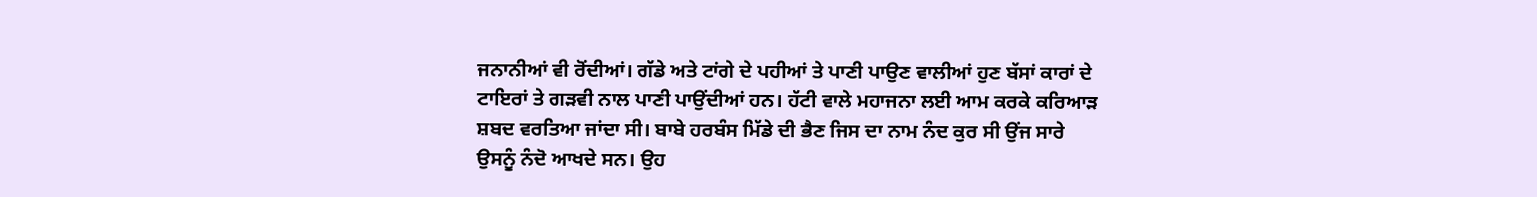ਜਨਾਨੀਆਂ ਵੀ ਰੋਂਦੀਆਂ। ਗੱਡੇ ਅਤੇ ਟਾਂਗੇ ਦੇ ਪਹੀਆਂ ਤੇ ਪਾਣੀ ਪਾਉਣ ਵਾਲੀਆਂ ਹੁਣ ਬੱਸਾਂ ਕਾਰਾਂ ਦੇ ਟਾਇਰਾਂ ਤੇ ਗੜਵੀ ਨਾਲ ਪਾਣੀ ਪਾਉਂਦੀਆਂ ਹਨ। ਹੱਟੀ ਵਾਲੇ ਮਹਾਜਨਾ ਲਈ ਆਮ ਕਰਕੇ ਕਰਿਆੜ ਸ਼ਬਦ ਵਰਤਿਆ ਜਾਂਦਾ ਸੀ। ਬਾਬੇ ਹਰਬੰਸ ਮਿੱਡੇ ਦੀ ਭੈਣ ਜਿਸ ਦਾ ਨਾਮ ਨੰਦ ਕੁਰ ਸੀ ਉਂਜ ਸਾਰੇ ਉਸਨੂੰ ਨੰਦੋ ਆਖਦੇ ਸਨ। ਉਹ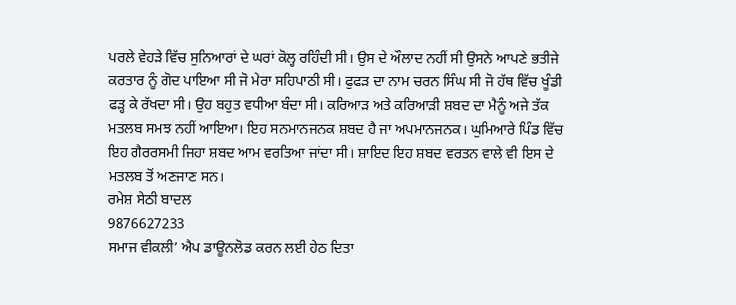ਪਰਲੇ ਵੇਹੜੇ ਵਿੱਚ ਸੁਨਿਆਰਾਂ ਦੇ ਘਰਾਂ ਕੋਲ੍ਹ ਰਹਿੰਦੀ ਸੀ। ਉਸ ਦੇ ਔਲਾਦ ਨਹੀਂ ਸੀ ਉਸਨੇ ਆਪਣੇ ਭਤੀਜੇ ਕਰਤਾਰ ਨੂੰ ਗੋਦ ਪਾਇਆ ਸੀ ਜੋ ਮੇਰਾ ਸਹਿਪਾਠੀ ਸੀ। ਫੁਫੜ ਦਾ ਨਾਮ ਚਰਨ ਸਿੰਘ ਸੀ ਜੋ ਹੱਥ ਵਿੱਚ ਖੂੰਡੀ ਫੜ੍ਹ ਕੇ ਰੱਖਦਾ ਸੀ। ਉਹ ਬਹੁਤ ਵਧੀਆ ਬੰਦਾ ਸੀ। ਕਰਿਆੜ ਅਤੇ ਕਰਿਆੜੀ ਸ਼ਬਦ ਦਾ ਮੈਨੂੰ ਅਜੇ ਤੱਕ ਮਤਲਬ ਸਮਝ ਨਹੀਂ ਆਇਆ। ਇਹ ਸਨਮਾਨਜਨਕ ਸ਼ਬਦ ਹੈ ਜਾ ਅਪਮਾਨਜਨਕ। ਘੁਮਿਆਰੇ ਪਿੰਡ ਵਿੱਚ ਇਹ ਗੈਰਰਸਮੀ ਜਿਹਾ ਸ਼ਬਦ ਆਮ ਵਰਤਿਆ ਜਾਂਦਾ ਸੀ। ਸ਼ਾਇਦ ਇਹ ਸ਼ਬਦ ਵਰਤਨ ਵਾਲੇ ਵੀ ਇਸ ਦੇ ਮਤਲਬ ਤੋਂ ਅਣਜਾਣ ਸਨ।
ਰਮੇਸ਼ ਸੇਠੀ ਬਾਦਲ
9876627233
ਸਮਾਜ ਵੀਕਲੀ’ ਐਪ ਡਾਊਨਲੋਡ ਕਰਨ ਲਈ ਹੇਠ ਦਿਤਾ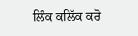ਲਿੰਕ ਕਲਿੱਕ ਕਰੋ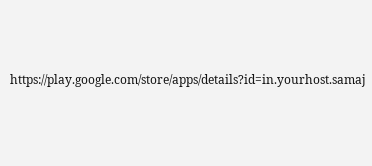https://play.google.com/store/apps/details?id=in.yourhost.samaj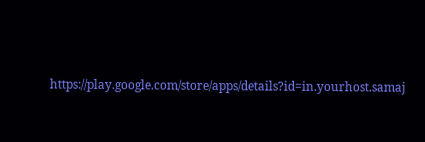https://play.google.com/store/apps/details?id=in.yourhost.samaj